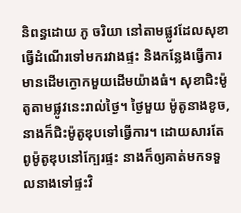និពន្ធដោយ ភូ ចរិយា នៅតាមផ្លូវដែលសុខាធ្វើដំណើរទៅមករវាងផ្ទះ និងកន្លែងធ្វើការមានដើមក្ងោកមួយដើមយ៉ាងធំ។ សុខាជិះម៉ូតូតាមផ្លូវនេះរាល់ថ្ងៃ។ ថ្ងៃមួយ ម៉ូតូនាងខូច, នាងក៏ជិះម៉ូតូឌុបទៅធ្វើការ។ ដោយសារតែពូម៉ូតូឌុបនៅក្បែរផ្ទះ នាងក៏ឲ្យគាត់មកទទួលនាងទៅផ្ទះវិ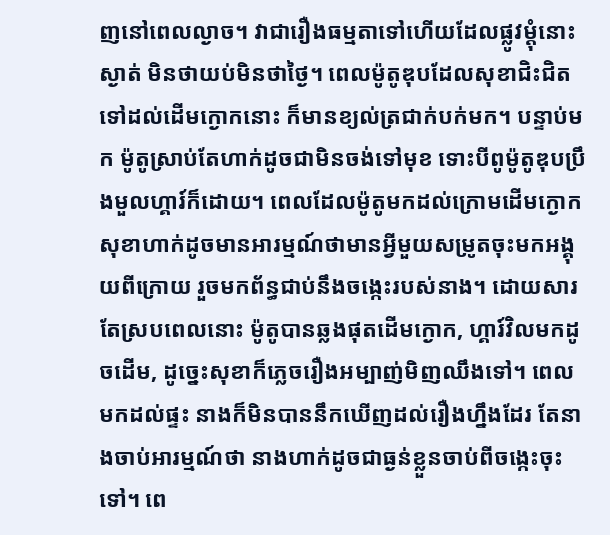ញនៅពេលល្ងាច។ វាជារឿងធម្មតាទៅហើយដែលផ្លូវម្តុំនោះស្ងាត់ មិនថាយប់មិនថាថ្ងៃ។ ពេលម៉ូតូឌុបដែលសុខាជិះជិតទៅដល់ដើមក្ងោកនោះ ក៏មានខ្យល់ត្រជាក់បក់មក។ បន្ទាប់មក ម៉ូតូស្រាប់តែហាក់ដូចជាមិនចង់ទៅមុខ ទោះបីពូម៉ូតូឌុបប្រឹងមួលហ្គារ៍ក៏ដោយ។ ពេលដែលម៉ូតូមកដល់ក្រោមដើមក្ងោក សុខាហាក់ដូចមានអារម្មណ៍ថាមានអ្វីមួយសម្រូតចុះមកអង្គុយពីក្រោយ រួចមកព័ន្ធជាប់នឹងចង្កេះរបស់នាង។ ដោយសារតែស្របពេលនោះ ម៉ូតូបានឆ្លងផុតដើមក្ងោក, ហ្គារ៍វិលមកដូចដើម, ដូច្នេះសុខាក៏ភ្លេចរឿងអម្បាញ់មិញឈឹងទៅ។ ពេលមកដល់ផ្ទះ នាងក៏មិនបាននឹកឃើញដល់រឿងហ្នឹងដែរ តែនាងចាប់អារម្មណ៍ថា នាងហាក់ដូចជាធ្ងន់ខ្លួនចាប់ពីចង្កេះចុះទៅ។ ពេ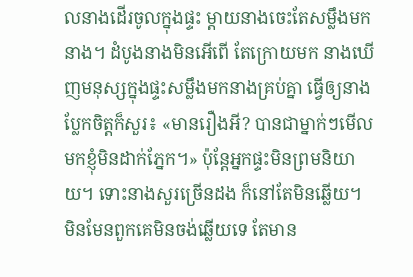លនាងដើរចូលក្នុងផ្ទះ ម្តាយនាងចេះតែសម្លឹងមកនាង។ ដំបូងនាងមិនអើពើ តែក្រោយមក នាងឃើញមនុស្សក្នុងផ្ទះសម្លឹងមកនាងគ្រប់គ្នា ធ្វើឲ្យនាងប្លែកចិត្តក៏សួរ៖ «មានរឿងអី? បានជាម្នាក់ៗមើលមកខ្ញុំមិនដាក់ភ្នែក។» ប៉ុន្តែអ្នកផ្ទះមិនព្រមនិយាយ។ ទោះនាងសួរច្រើនដង ក៏នៅតែមិនឆ្លើយ។ មិនមែនពួកគេមិនចង់ឆ្លើយទេ តែមាន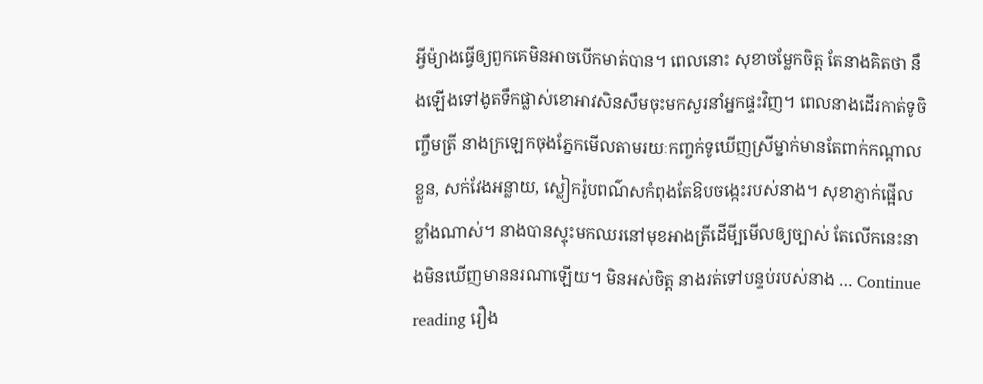អ្វីម៉្យាងធ្វើឲ្យពួកគេមិនអាចបើកមាត់បាន។ ពេលនោះ សុខាចម្លែកចិត្ត តែនាងគិតថា នឹងឡើងទៅងូតទឹកផ្លាស់ខោអាវសិនសឹមចុះមកសួរនាំអ្នកផ្ទះវិញ។ ពេលនាងដើរកាត់ទូចិញ្ចឹមត្រី នាងក្រឡេកចុងភ្នែកមើលតាមរយៈកញ្ចក់ទូឃើញស្រីម្នាក់មានតែពាក់កណ្តាលខ្លួន, សក់វែងអន្លាយ, ស្លៀករ៉ូបពណ៌សកំពុងតែឱបចង្កេះរបស់នាង។ សុខាភ្ញាក់ផ្អើលខ្លាំងណាស់។ នាងបានស្ទុះមកឈរនៅមុខអាងត្រីដើមី្បមើលឲ្យច្បាស់ តែលើកនេះនាងមិនឃើញមាននរណាឡើយ។ មិនអស់ចិត្ត នាងរត់ទៅបន្ទប់របស់នាង … Continue reading រឿង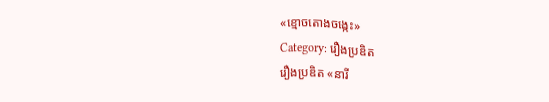«ខ្មោចតោងចង្កេះ»
Category: រឿងប្រឌិត
រឿងប្រឌិត «នារី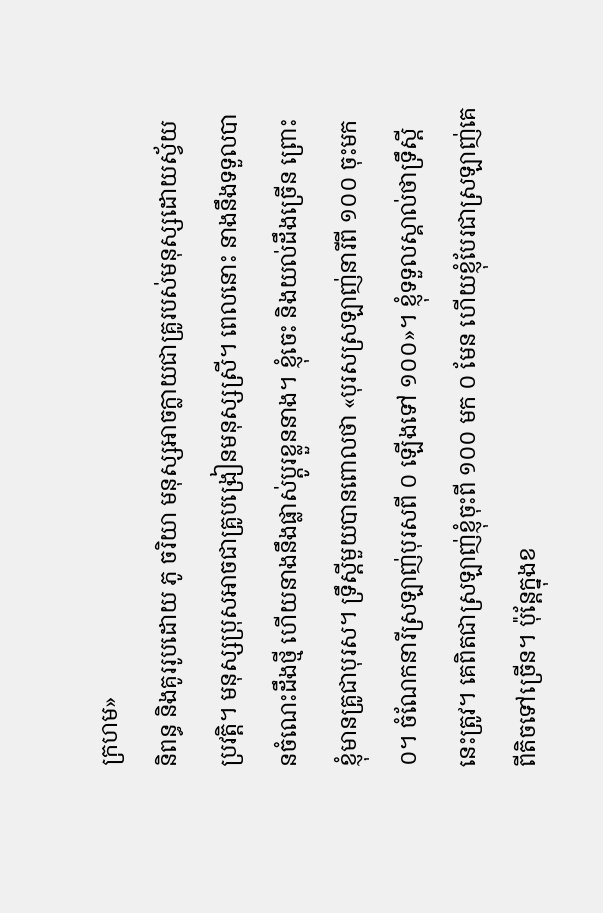ក្រហម»
និពន្ធ និងគូររូបដោយ ភូ ចរិយា មនុស្សអាចក្លាយជាគ្រូរបស់មនុស្សដោយស្វ័យប្រវត្តិ។ មនុស្សប្រុសអាចជាគ្រូបង្រៀនមនុស្សស្រី។ ពេលនោះ នាងនឹងទទួលបានចំណេះដឹងថ្មី ហើយនាងនឹងផ្លាស់ប្តូរខ្លួននាង។ ខ្ញុំចេះ និងយល់ដឹងច្រើន ព្រោះខ្ញុំមានគ្រូជាបុរស។ ទ្រឹស្តីមួយបានពោលថា «បុរសស្រឡាញ់នារីពី ១០០ ចុះមក ០។ ចំណែកនារីស្រឡាញ់បុរសពី ០ ឡើងទៅ ១០០»។ ខ្ញុំទទួលស្គាល់ថាទ្រឹស្តីនេះត្រូវ។ គេពិតជាស្រឡាញ់ខ្ញុំចុះពី ១០០ មក ០ មែន ហើយខ្ញុំបែរជាស្រឡាញ់គេពីតិចទៅច្រើន។ ប៉ុន្តែក្នុងខ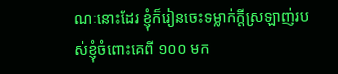ណៈនោះដែរ ខ្ញុំក៏រៀនចេះទម្លាក់ក្តីស្រឡាញ់របស់ខ្ញុំចំពោះគេពី ១០០ មក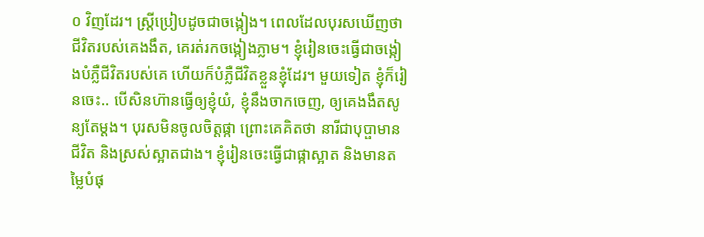០ វិញដែរ។ ស្ត្រីប្រៀបដូចជាចង្កៀង។ ពេលដែលបុរសឃើញថាជីវិតរបស់គេងងឹត, គេរត់រកចង្កៀងភ្លាម។ ខ្ញុំរៀនចេះធ្វើជាចង្កៀងបំភ្លឺជីវិតរបស់គេ ហើយក៏បំភ្លឺជីវិតខ្លួនខ្ញុំដែរ។ មួយទៀត ខ្ញុំក៏រៀនចេះ.. បើសិនហ៊ានធ្វើឲ្យខ្ញុំយំ, ខ្ញុំនឹងចាកចេញ, ឲ្យគេងងឹតសូន្យតែម្តង។ បុរសមិនចូលចិត្តផ្កា ព្រោះគេគិតថា នារីជាបុប្ផាមានជីវិត និងស្រស់ស្អាតជាង។ ខ្ញុំរៀនចេះធ្វើជាផ្កាស្អាត និងមានតម្លៃបំផុ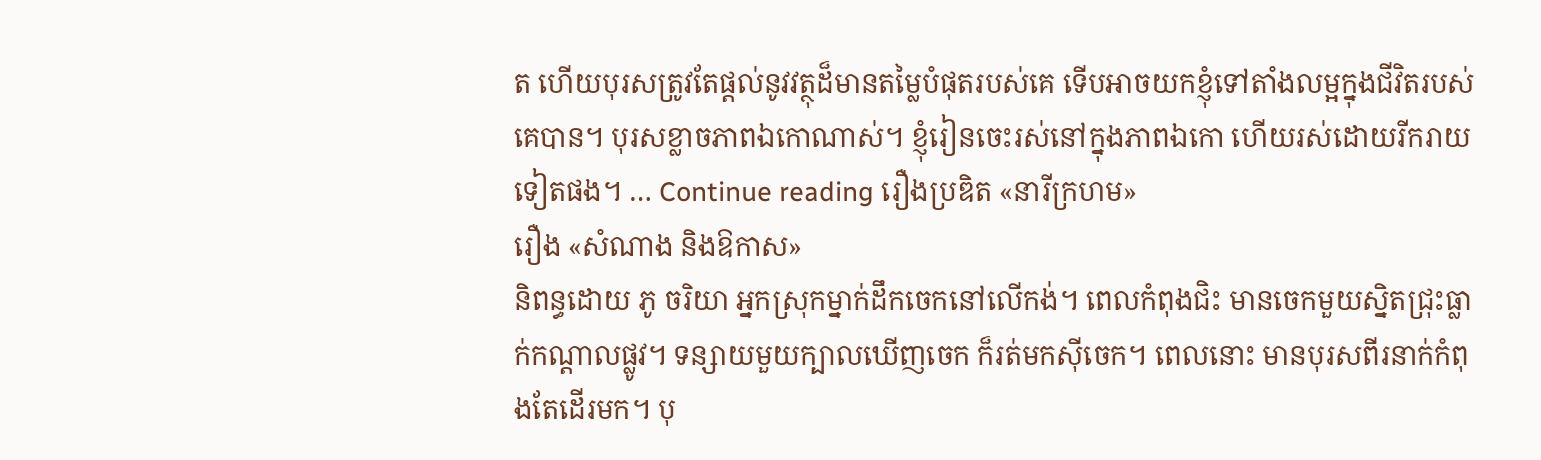ត ហើយបុរសត្រូវតែផ្តល់នូវវត្ថុដ៏មានតម្លៃបំផុតរបស់គេ ទើបអាចយកខ្ញុំទៅតាំងលម្អក្នុងជីវិតរបស់គេបាន។ បុរសខ្លាចភាពឯកោណាស់។ ខ្ញុំរៀនចេះរស់នៅក្នុងភាពឯកោ ហើយរស់ដោយរីករាយទៀតផង។ … Continue reading រឿងប្រឌិត «នារីក្រហម»
រឿង «សំណាង និងឱកាស»
និពន្ធដោយ ភូ ចរិយា អ្នកស្រុកម្នាក់ដឹកចេកនៅលើកង់។ ពេលកំពុងជិះ មានចេកមួយស្និតជ្រុះធ្លាក់កណ្តាលផ្លូវ។ ទន្សាយមួយក្បាលឃើញចេក ក៏រត់មកស៊ីចេក។ ពេលនោះ មានបុរសពីរនាក់កំពុងតែដើរមក។ បុ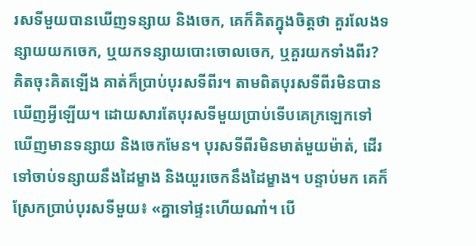រសទីមួយបានឃើញទន្សាយ និងចេក, គេក៏គិតក្នុងចិត្តថា គួរលែងទន្សាយយកចេក, ឬយកទន្សាយបោះចោលចេក, ឬគួរយកទាំងពីរ? គិតចុះគិតឡើង គាត់ក៏ប្រាប់បុរសទីពីរ។ តាមពិតបុរសទីពីរមិនបានឃើញអ្វីឡើយ។ ដោយសារតែបុរសទីមួយប្រាប់ទើបគេក្រឡេកទៅឃើញមានទន្សាយ និងចេកមែន។ បុរសទីពីរមិនមាត់មួយម៉ាត់, ដើរទៅចាប់ទន្សាយនឹងដៃម្ខាង និងយួរចេកនឹងដៃម្ខាង។ បន្ទាប់មក គេក៏ស្រែកប្រាប់បុរសទីមួយ៖ «គ្នាទៅផ្ទះហើយណា៎។ បើ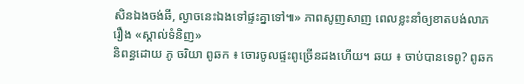សិនឯងចង់ឆី, ល្ងាចនេះឯងទៅផ្ទះគ្នាទៅ៕» ភាពសូញសាញ ពេលខ្លះនាំឲ្យខាតបង់លាភ
រឿង «ស្គាល់ទំនិញ»
និពន្ធដោយ ភូ ចរិយា ពូឆក ៖ ចោរចូលផ្ទះពូច្រើនដងហើយ។ ឆយ ៖ ចាប់បានទេពូ? ពូឆក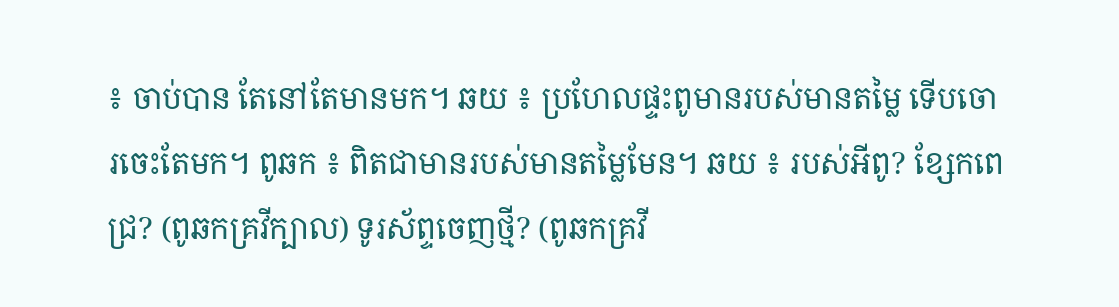៖ ចាប់បាន តែនៅតែមានមក។ ឆយ ៖ ប្រហែលផ្ទះពូមានរបស់មានតម្លៃ ទើបចោរចេះតែមក។ ពូឆក ៖ ពិតជាមានរបស់មានតម្លៃមែន។ ឆយ ៖ របស់អីពូ? ខ្សែកពេជ្រ? (ពូឆកគ្រវីក្បាល) ទូរស័ព្ទចេញថ្មី? (ពូឆកគ្រវី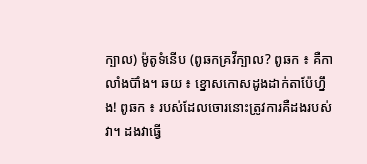ក្បាល) ម៉ូតូទំនើប (ពូឆកគ្រវីក្បាល? ពូឆក ៖ គឺកាលាំងប៊ាំង។ ឆយ ៖ ខ្នោសកោសដូងដាក់តាប៉ែហ្នឹង! ពូឆក ៖ របស់ដែលចោរនោះត្រូវការគឺដងរបស់វា។ ដងវាធ្វើ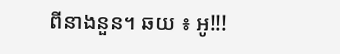ពីនាងនួន។ ឆយ ៖ អូ!!!